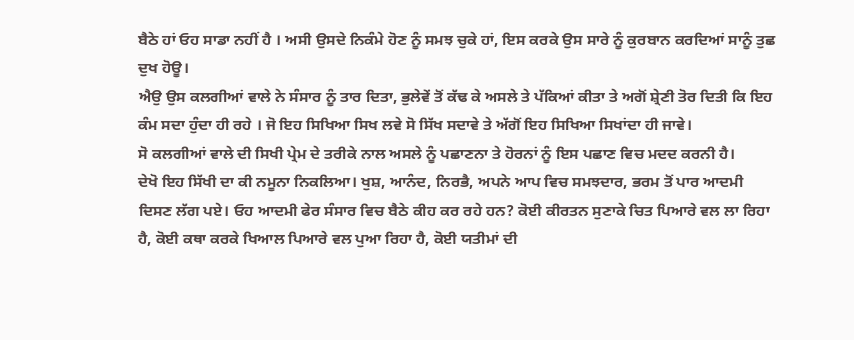ਬੈਠੇ ਹਾਂ ਓਹ ਸਾਡਾ ਨਹੀਂ ਹੈ । ਅਸੀ ਉਸਦੇ ਨਿਕੰਮੇ ਹੋਣ ਨੂੰ ਸਮਝ ਚੁਕੇ ਹਾਂ, ਇਸ ਕਰਕੇ ਉਸ ਸਾਰੇ ਨੂੰ ਕੁਰਬਾਨ ਕਰਦਿਆਂ ਸਾਨੂੰ ਤੁਛ ਦੁਖ ਹੋਊ।
ਐਉ ਉਸ ਕਲਗੀਆਂ ਵਾਲੇ ਨੇ ਸੰਸਾਰ ਨੂੰ ਤਾਰ ਦਿਤਾ, ਭੁਲੇਵੇਂ ਤੋਂ ਕੱਢ ਕੇ ਅਸਲੇ ਤੇ ਪੱਕਿਆਂ ਕੀਤਾ ਤੇ ਅਗੋਂ ਸ਼੍ਰੇਣੀ ਤੋਰ ਦਿਤੀ ਕਿ ਇਹ ਕੰਮ ਸਦਾ ਹੁੰਦਾ ਹੀ ਰਹੇ । ਜੋ ਇਹ ਸਿਖਿਆ ਸਿਖ ਲਵੇ ਸੋ ਸਿੱਖ ਸਦਾਵੇ ਤੇ ਅੱਗੋਂ ਇਹ ਸਿਖਿਆ ਸਿਖਾਂਦਾ ਹੀ ਜਾਵੇ।
ਸੋ ਕਲਗੀਆਂ ਵਾਲੇ ਦੀ ਸਿਖੀ ਪ੍ਰੇਮ ਦੇ ਤਰੀਕੇ ਨਾਲ ਅਸਲੇ ਨੂੰ ਪਛਾਣਨਾ ਤੇ ਹੋਰਨਾਂ ਨੂੰ ਇਸ ਪਛਾਣ ਵਿਚ ਮਦਦ ਕਰਨੀ ਹੈ।
ਦੇਖੋ ਇਹ ਸਿੱਖੀ ਦਾ ਕੀ ਨਮੂਨਾ ਨਿਕਲਿਆ। ਖੁਸ਼, ਆਨੰਦ, ਨਿਰਭੈ, ਅਪਨੇ ਆਪ ਵਿਚ ਸਮਝਦਾਰ, ਭਰਮ ਤੋਂ ਪਾਰ ਆਦਮੀ ਦਿਸਣ ਲੱਗ ਪਏ। ਓਹ ਆਦਮੀ ਫੇਰ ਸੰਸਾਰ ਵਿਚ ਬੈਠੇ ਕੀਹ ਕਰ ਰਹੇ ਹਨ? ਕੋਈ ਕੀਰਤਨ ਸੁਣਾਕੇ ਚਿਤ ਪਿਆਰੇ ਵਲ ਲਾ ਰਿਹਾ ਹੈ, ਕੋਈ ਕਥਾ ਕਰਕੇ ਖਿਆਲ ਪਿਆਰੇ ਵਲ ਪੁਆ ਰਿਹਾ ਹੈ, ਕੋਈ ਯਤੀਮਾਂ ਦੀ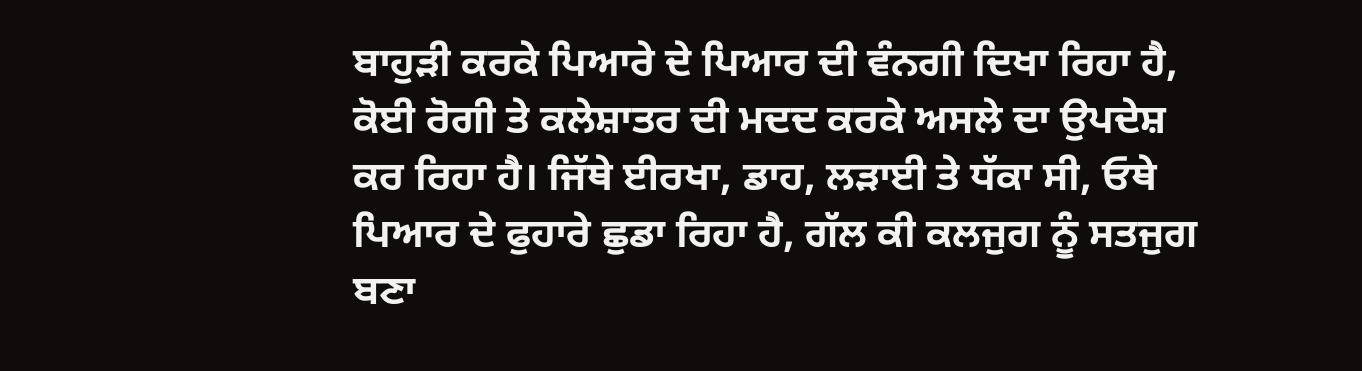ਬਾਹੁੜੀ ਕਰਕੇ ਪਿਆਰੇ ਦੇ ਪਿਆਰ ਦੀ ਵੰਨਗੀ ਦਿਖਾ ਰਿਹਾ ਹੈ, ਕੋਈ ਰੋਗੀ ਤੇ ਕਲੇਸ਼ਾਤਰ ਦੀ ਮਦਦ ਕਰਕੇ ਅਸਲੇ ਦਾ ਉਪਦੇਸ਼ ਕਰ ਰਿਹਾ ਹੈ। ਜਿੱਥੇ ਈਰਖਾ, ਡਾਹ, ਲੜਾਈ ਤੇ ਧੱਕਾ ਸੀ, ਓਥੇ ਪਿਆਰ ਦੇ ਫੁਹਾਰੇ ਛੁਡਾ ਰਿਹਾ ਹੈ, ਗੱਲ ਕੀ ਕਲਜੁਗ ਨੂੰ ਸਤਜੁਗ ਬਣਾ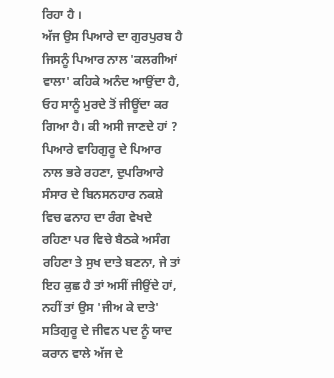ਰਿਹਾ ਹੈ ।
ਅੱਜ ਉਸ ਪਿਆਰੇ ਦਾ ਗੁਰਪੁਰਬ ਹੈ ਜਿਸਨੂੰ ਪਿਆਰ ਨਾਲ 'ਕਲਗੀਆਂ ਵਾਲਾ' ਕਹਿਕੇ ਅਨੰਦ ਆਉਂਦਾ ਹੈ, ਓਹ ਸਾਨੂੰ ਮੁਰਦੇ ਤੋਂ ਜੀਊਂਦਾ ਕਰ ਗਿਆ ਹੈ। ਕੀ ਅਸੀ ਜਾਣਦੇ ਹਾਂ ? ਪਿਆਰੇ ਵਾਹਿਗੁਰੂ ਦੇ ਪਿਆਰ ਨਾਲ ਭਰੇ ਰਹਣਾ, ਦੁਪਰਿਆਰੇ ਸੰਸਾਰ ਦੇ ਬਿਨਸਨਹਾਰ ਨਕਸ਼ੇ ਵਿਚ ਫਨਾਹ ਦਾ ਰੰਗ ਵੇਖਦੇ ਰਹਿਣਾ ਪਰ ਵਿਚੇ ਬੈਠਕੇ ਅਸੰਗ ਰਹਿਣਾ ਤੇ ਸੁਖ ਦਾਤੇ ਬਣਨਾ, ਜੇ ਤਾਂ ਇਹ ਕੁਛ ਹੈ ਤਾਂ ਅਸੀਂ ਜੀਉਂਦੇ ਹਾਂ, ਨਹੀਂ ਤਾਂ ਉਸ 'ਜੀਅ ਕੇ ਦਾਤੇ' ਸਤਿਗੁਰੂ ਦੇ ਜੀਵਨ ਪਦ ਨੂੰ ਯਾਦ ਕਰਾਨ ਵਾਲੇ ਅੱਜ ਦੇ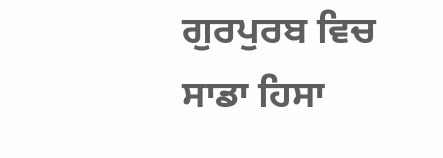ਗੁਰਪੁਰਬ ਵਿਚ ਸਾਡਾ ਹਿਸਾ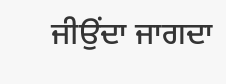ਜੀਉਂਦਾ ਜਾਗਦਾ